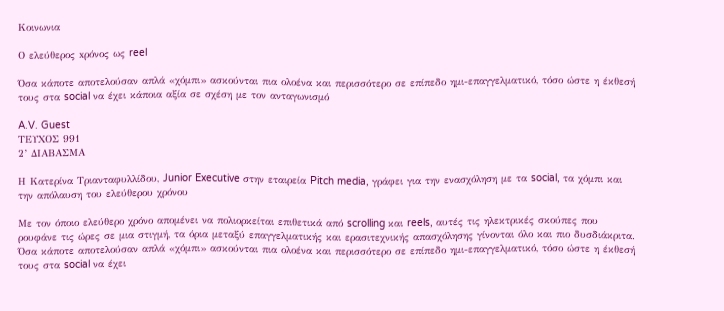Κοινωνια

Ο ελεύθερος xρόνος ως reel

Όσα κάποτε αποτελούσαν απλά «χόμπι» ασκούνται πια ολοένα και περισσότερο σε επίπεδο ημι-επαγγελματικό, τόσο ώστε η έκθεσή τους στα social να έχει κάποια αξία σε σχέση με τον ανταγωνισμό

A.V. Guest
ΤΕΥΧΟΣ 991
2’ ΔΙΑΒΑΣΜΑ

Η Κατερίνα Τριανταφυλλίδου, Junior Executive στην εταιρεία Pitch media, γράφει για την ενασχόληση με τα social, τα χόμπι και την απόλαυση του ελεύθερου χρόνου

Με τον όποιο ελεύθερο χρόνο απομένει να πολιορκείται επιθετικά από scrolling και reels, αυτές τις ηλεκτρικές σκούπες που ρουφάνε τις ώρες σε μια στιγμή, τα όρια μεταξύ επαγγελματικής και ερασιτεχνικής απασχόλησης γίνονται όλο και πιο δυσδιάκριτα. Όσα κάποτε αποτελούσαν απλά «χόμπι» ασκούνται πια ολοένα και περισσότερο σε επίπεδο ημι-επαγγελματικό, τόσο ώστε η έκθεσή τους στα social να έχει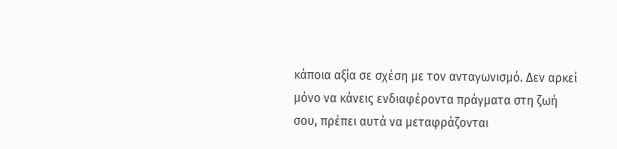κάποια αξία σε σχέση με τον ανταγωνισμό. Δεν αρκεί μόνο να κάνεις ενδιαφέροντα πράγματα στη ζωή σου, πρέπει αυτά να μεταφράζονται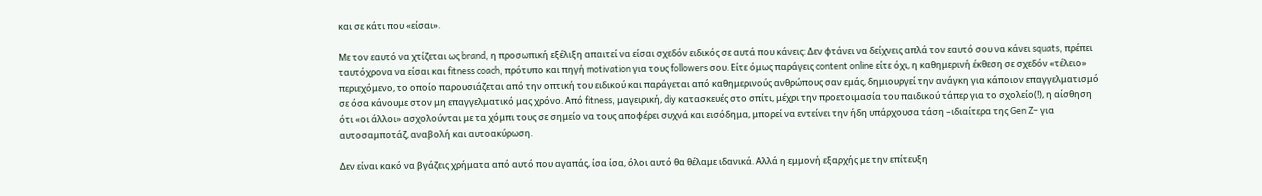και σε κάτι που «είσαι».

Με τον εαυτό να χτίζεται ως brand, η προσωπική εξέλιξη απαιτεί να είσαι σχεδόν ειδικός σε αυτά που κάνεις: Δεν φτάνει να δείχνεις απλά τον εαυτό σου να κάνει squats, πρέπει ταυτόχρονα να είσαι και fitness coach, πρότυπο και πηγή motivation για τους followers σου. Είτε όμως παράγεις content online είτε όχι, η καθημερινή έκθεση σε σχεδόν «τέλειο» περιεχόμενο, το οποίο παρουσιάζεται από την οπτική του ειδικού και παράγεται από καθημερινούς ανθρώπους σαν εμάς, δημιουργεί την ανάγκη για κάποιον επαγγελματισμό σε όσα κάνουμε στον μη επαγγελματικό μας χρόνο. Από fitness, μαγειρική, diy κατασκευές στο σπίτι, μέχρι την προετοιμασία του παιδικού τάπερ για το σχολείο(!), η αίσθηση ότι «οι άλλοι» ασχολούνται με τα χόμπι τους σε σημείο να τους αποφέρει συχνά και εισόδημα, μπορεί να εντείνει την ήδη υπάρχουσα τάση –ιδιαίτερα της Gen Z– για αυτοσαμποτάζ, αναβολή και αυτοακύρωση.

Δεν είναι κακό να βγάζεις χρήματα από αυτό που αγαπάς, ίσα ίσα, όλοι αυτό θα θέλαμε ιδανικά. Αλλά η εμμονή εξαρχής με την επίτευξη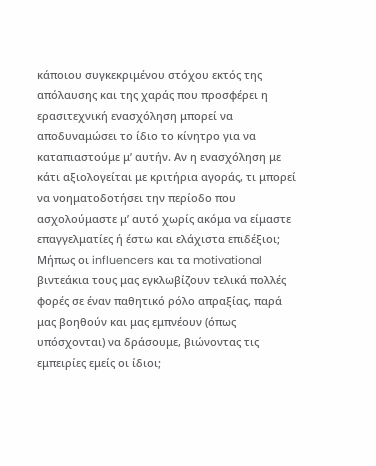κάποιου συγκεκριμένου στόχου εκτός της απόλαυσης και της χαράς που προσφέρει η ερασιτεχνική ενασχόληση μπορεί να αποδυναμώσει το ίδιο το κίνητρο για να καταπιαστούμε μ’ αυτήν. Αν η ενασχόληση με κάτι αξιολογείται με κριτήρια αγοράς, τι μπορεί να νοηματοδοτήσει την περίοδο που ασχολούμαστε μ’ αυτό χωρίς ακόμα να είμαστε επαγγελματίες ή έστω και ελάχιστα επιδέξιοι; Μήπως οι influencers και τα motivational βιντεάκια τους μας εγκλωβίζουν τελικά πολλές φορές σε έναν παθητικό ρόλο απραξίας, παρά μας βοηθούν και μας εμπνέουν (όπως υπόσχονται) να δράσουμε, βιώνοντας τις εμπειρίες εμείς οι ίδιοι;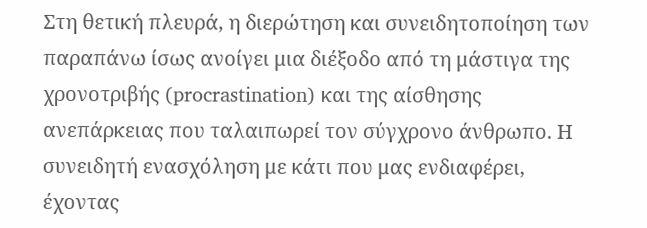Στη θετική πλευρά, η διερώτηση και συνειδητοποίηση των παραπάνω ίσως ανοίγει μια διέξοδο από τη μάστιγα της χρονοτριβής (procrastination) και της αίσθησης ανεπάρκειας που ταλαιπωρεί τον σύγχρονο άνθρωπο. Η συνειδητή ενασχόληση με κάτι που μας ενδιαφέρει, έχοντας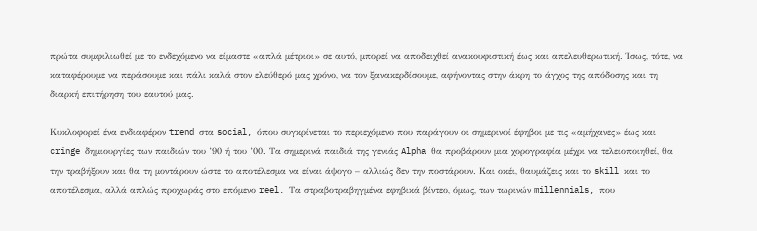πρώτα συμφιλιωθεί με το ενδεχόμενο να είμαστε «απλά μέτριοι» σε αυτό, μπορεί να αποδειχθεί ανακουφιστική έως και απελευθερωτική. Ίσως, τότε, να καταφέρουμε να περάσουμε και πάλι καλά στον ελεύθερό μας χρόνο, να τον ξανακερδίσουμε, αφήνοντας στην άκρη το άγχος της απόδοσης και τη διαρκή επιτήρηση του εαυτού μας.

Κυκλοφορεί ένα ενδιαφέρον trend στα social, όπου συγκρίνεται το περιεχόμενο που παράγουν οι σημερινοί έφηβοι με τις «αμήχανες» έως και cringe δημιουργίες των παιδιών του ’90 ή του ’00. Τα σημερινά παιδιά της γενιάς Alpha θα προβάρουν μια χορογραφία μέχρι να τελειοποιηθεί, θα την τραβήξουν και θα τη μοντάρουν ώστε το αποτέλεσμα να είναι άψογο – αλλιώς δεν την ποστάρουν. Και οκέι, θαυμάζεις και το skill και το αποτέλεσμα, αλλά απλώς προχωράς στο επόμενο reel. Τα στραβοτραβηγμένα εφηβικά βίντεο, όμως, των τωρινών millennials, που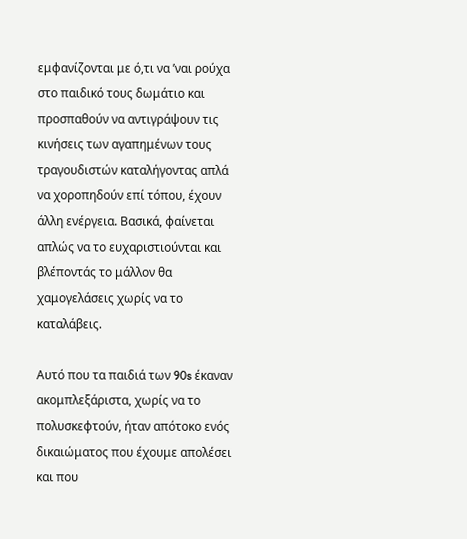εμφανίζονται με ό,τι να ’ναι ρούχα στο παιδικό τους δωμάτιο και προσπαθούν να αντιγράψουν τις κινήσεις των αγαπημένων τους τραγουδιστών καταλήγοντας απλά να χοροπηδούν επί τόπου, έχουν άλλη ενέργεια. Βασικά, φαίνεται απλώς να το ευχαριστιούνται και βλέποντάς το μάλλον θα χαμογελάσεις χωρίς να το καταλάβεις.

Αυτό που τα παιδιά των 90s έκαναν ακομπλεξάριστα, χωρίς να το πολυσκεφτούν, ήταν απότοκο ενός δικαιώματος που έχουμε απολέσει και που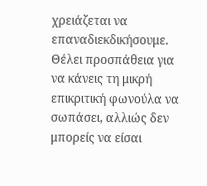χρειάζεται να επαναδιεκδικήσουμε. Θέλει προσπάθεια για να κάνεις τη μικρή επικριτική φωνούλα να σωπάσει, αλλιώς δεν μπορείς να είσαι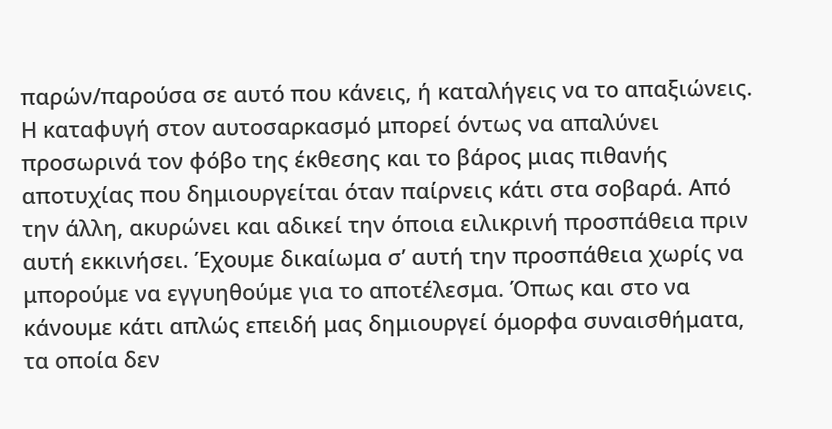παρών/παρούσα σε αυτό που κάνεις, ή καταλήγεις να το απαξιώνεις. Η καταφυγή στον αυτοσαρκασμό μπορεί όντως να απαλύνει προσωρινά τον φόβο της έκθεσης και το βάρος μιας πιθανής αποτυχίας που δημιουργείται όταν παίρνεις κάτι στα σοβαρά. Από την άλλη, ακυρώνει και αδικεί την όποια ειλικρινή προσπάθεια πριν αυτή εκκινήσει. Έχουμε δικαίωμα σ’ αυτή την προσπάθεια χωρίς να μπορούμε να εγγυηθούμε για το αποτέλεσμα. Όπως και στο να κάνουμε κάτι απλώς επειδή μας δημιουργεί όμορφα συναισθήματα, τα οποία δεν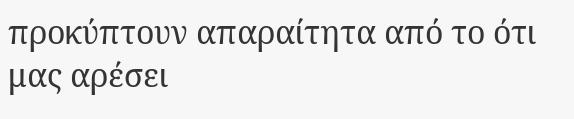προκύπτουν απαραίτητα από το ότι μας αρέσει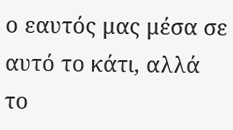ο εαυτός μας μέσα σε αυτό το κάτι, αλλά το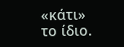«κάτι» το ίδιο.